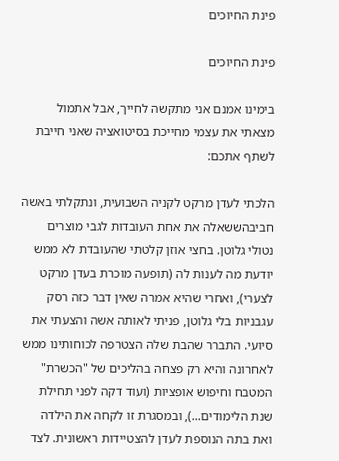פינת החיוכים

פינת החיוכים

בימינו אמנם אני מתקשה לחייך, אבל אתמול מצאתי את עצמי מחייכת בסיטואציה שאני חייבת לשתף אתכם:

הלכתי לעדן מרקט לקניה השבועית, ונתקלתי באשה חביבהששאלה את אחת העובדות לגבי מוצרים נטולי גלוטן. בחצי אוזן קלטתי שהעובדת לא ממש יודעת מה לענות לה (תופעה מוכרת בעדן מרקט לצערי), ואחרי שהיא אמרה שאין דבר כזה רסק עגבניות בלי גלוטן, פניתי לאותה אשה והצעתי את סיועי. התברר שהבת שלה הצטרפה לכוחותינו ממש לאחרונה והיא רק פצחה בהליכים של "הכשרת" המטבח וחיפוש אופציות (ועוד דקה לפני תחילת שנת הלימודים...), ובמסגרת זו לקחה את הילדה ואת בתה הנוספת לעדן להצטיידות ראשונית. לצד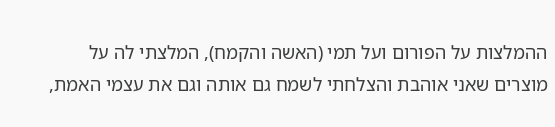ההמלצות על הפורום ועל תמי (האשה והקמח), המלצתי לה על מוצרים שאני אוהבת והצלחתי לשמח גם אותה וגם את עצמי האמת,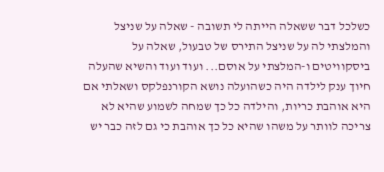כשלכל דבר ששאלה הייתה לי תשובה - שאלה על שניצל והמלצתי לה על שניצל התירס של טבעול, שאלה על ביסקוויטים ו-המלצתי על אוסם... ועוד ועוד והשיא שהעלה חיוך ענק לילדה היה כשהועלה נושא הקורנפלקס ושאלתי אם היא אוהבת כריות, והילדה כל כך שמחה לשמוע שהיא לא צריכה לוותר על משהו שהיא כל כך אוהבת כי גם לזה כבר יש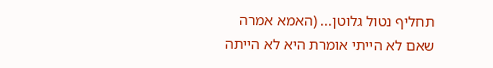תחליף נטול גלוטן... (האמא אמרה שאם לא הייתי אומרת היא לא הייתה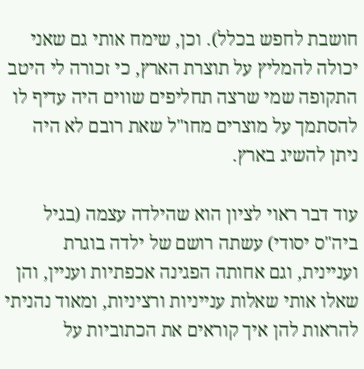חושבת לחפש בכלל). וכן, שימח אותי גם שאני יכולה להמליץ על תוצרת הארץ, כי זכורה לי היטב התקופה שמי שרצה תחליפים שווים היה עדיף לו להסתמך על מוצרים מחו"ל שאת רובם לא היה ניתן להשיג בארץ.

עוד דבר ראוי לציון הוא שהילדה עצמה (בגיל ביה"ס יסודי) עשתה רושם של ילדה בוגרת ועניינית, וגם אחותה הפגינה אכפתיות ועניין, והן שאלו אותי שאלות ענייניות ורציניות, ומאוד נהניתי להראות להן איך קוראים את הכתוביות על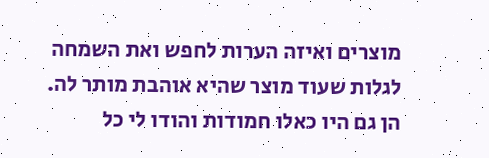מוצרים ואיזה הערות לחפש ואת השמחה לגלות שעוד מוצר שהיא אוהבת מותר לה. הן גם היו כאלו חמודות והודו לי כל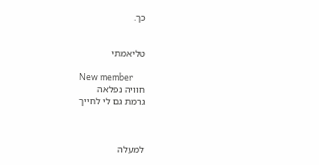כך.


טליאמתי

New member
חוויה נפלאה
גרמת גם לי לחייך



למעלה